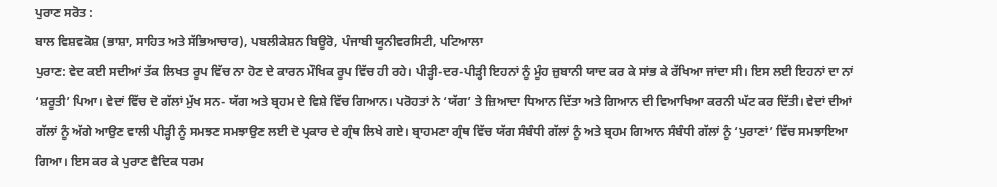ਪੁਰਾਣ ਸਰੋਤ :
ਬਾਲ ਵਿਸ਼ਵਕੋਸ਼ (ਭਾਸ਼ਾ, ਸਾਹਿਤ ਅਤੇ ਸੱਭਿਆਚਾਰ), ਪਬਲੀਕੇਸ਼ਨ ਬਿਊਰੋ, ਪੰਜਾਬੀ ਯੂਨੀਵਰਸਿਟੀ, ਪਟਿਆਲਾ
ਪੁਰਾਣ: ਵੇਦ ਕਈ ਸਦੀਆਂ ਤੱਕ ਲਿਖਤ ਰੂਪ ਵਿੱਚ ਨਾ ਹੋਣ ਦੇ ਕਾਰਨ ਮੌਖਿਕ ਰੂਪ ਵਿੱਚ ਹੀ ਰਹੇ। ਪੀੜ੍ਹੀ-ਦਰ-ਪੀੜ੍ਹੀ ਇਹਨਾਂ ਨੂੰ ਮੂੰਹ ਜ਼ੁਬਾਨੀ ਯਾਦ ਕਰ ਕੇ ਸਾਂਭ ਕੇ ਰੱਖਿਆ ਜਾਂਦਾ ਸੀ। ਇਸ ਲਈ ਇਹਨਾਂ ਦਾ ਨਾਂ ‘ਸ਼ਰੂਤੀ’ ਪਿਆ। ਵੇਦਾਂ ਵਿੱਚ ਦੋ ਗੱਲਾਂ ਮੁੱਖ ਸਨ- ਯੱਗ ਅਤੇ ਬ੍ਰਹਮ ਦੇ ਵਿਸ਼ੇ ਵਿੱਚ ਗਿਆਨ। ਪਰੋਹਤਾਂ ਨੇ ‘ਯੱਗ’ ਤੇ ਜ਼ਿਆਦਾ ਧਿਆਨ ਦਿੱਤਾ ਅਤੇ ਗਿਆਨ ਦੀ ਵਿਆਖਿਆ ਕਰਨੀ ਘੱਟ ਕਰ ਦਿੱਤੀ। ਵੇਦਾਂ ਦੀਆਂ ਗੱਲਾਂ ਨੂੰ ਅੱਗੇ ਆਉਣ ਵਾਲੀ ਪੀੜ੍ਹੀ ਨੂੰ ਸਮਝਣ ਸਮਝਾਉਣ ਲਈ ਦੋ ਪ੍ਰਕਾਰ ਦੇ ਗ੍ਰੰਥ ਲਿਖੇ ਗਏ। ਬ੍ਰਾਹਮਣਾ ਗ੍ਰੰਥ ਵਿੱਚ ਯੱਗ ਸੰਬੰਧੀ ਗੱਲਾਂ ਨੂੰ ਅਤੇ ਬ੍ਰਹਮ ਗਿਆਨ ਸੰਬੰਧੀ ਗੱਲਾਂ ਨੂੰ ‘ਪੁਰਾਣਾਂ’ ਵਿੱਚ ਸਮਝਾਇਆ ਗਿਆ। ਇਸ ਕਰ ਕੇ ਪੁਰਾਣ ਵੈਦਿਕ ਧਰਮ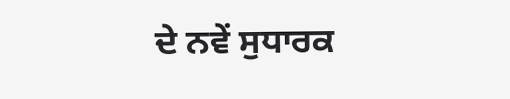ਦੇ ਨਵੇਂ ਸੁਧਾਰਕ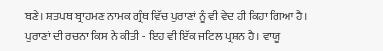ਬਣੇ। ਸ਼ਤਪਥ ਬ੍ਰਾਹਮਣ ਨਾਮਕ ਗ੍ਰੰਥ ਵਿੱਚ ਪੁਰਾਣਾਂ ਨੂੰ ਵੀ ਵੇਦ ਹੀ ਕਿਹਾ ਗਿਆ ਹੈ।
ਪੁਰਾਣਾਂ ਦੀ ਰਚਨਾ ਕਿਸ ਨੇ ਕੀਤੀ - ਇਹ ਵੀ ਇੱਕ ਜਟਿਲ ਪ੍ਰਸ਼ਨ ਹੈ। ਵਾਯੂ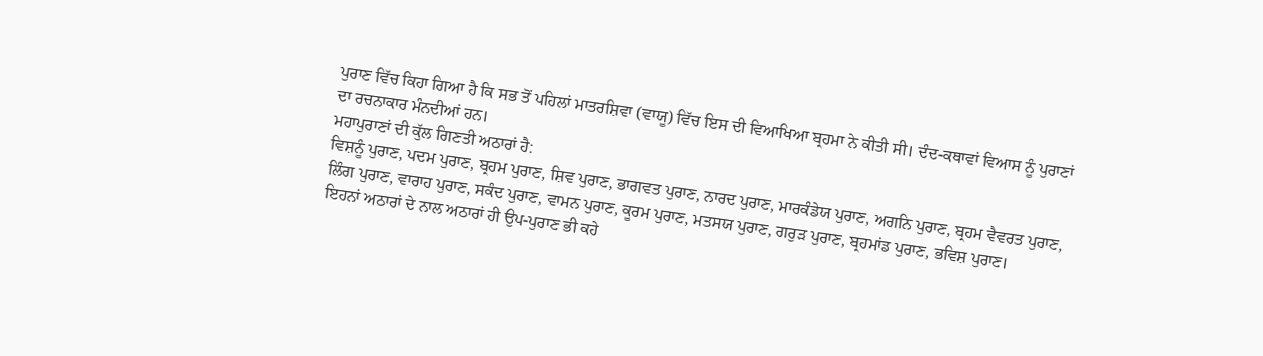ਪੁਰਾਣ ਵਿੱਚ ਕਿਹਾ ਗਿਆ ਹੈ ਕਿ ਸਭ ਤੋਂ ਪਹਿਲਾਂ ਮਾਤਰਸ਼ਿਵਾ (ਵਾਯੂ) ਵਿੱਚ ਇਸ ਦੀ ਵਿਆਖਿਆ ਬ੍ਰਹਮਾ ਨੇ ਕੀਤੀ ਸੀ। ਦੰਦ-ਕਥਾਵਾਂ ਵਿਆਸ ਨੂੰ ਪੁਰਾਣਾਂ ਦਾ ਰਚਨਾਕਾਰ ਮੰਨਦੀਆਂ ਹਨ।
ਮਹਾਪੁਰਾਣਾਂ ਦੀ ਕੁੱਲ ਗਿਣਤੀ ਅਠਾਰਾਂ ਹੈ:
ਵਿਸ਼ਨੂੰ ਪੁਰਾਣ, ਪਦਮ ਪੁਰਾਣ, ਬ੍ਰਹਮ ਪੁਰਾਣ, ਸ਼ਿਵ ਪੁਰਾਣ, ਭਾਗਵਤ ਪੁਰਾਣ, ਨਾਰਦ ਪੁਰਾਣ, ਮਾਰਕੰਡੇਯ ਪੁਰਾਣ, ਅਗਨਿ ਪੁਰਾਣ, ਬ੍ਰਹਮ ਵੈਵਰਤ ਪੁਰਾਣ, ਲਿੰਗ ਪੁਰਾਣ, ਵਾਰਾਹ ਪੁਰਾਣ, ਸਕੰਦ ਪੁਰਾਣ, ਵਾਮਨ ਪੁਰਾਣ, ਕੂਰਮ ਪੁਰਾਣ, ਮਤਸਯ ਪੁਰਾਣ, ਗਰੁੜ ਪੁਰਾਣ, ਬ੍ਰਹਮਾਂਡ ਪੁਰਾਣ, ਭਵਿਸ਼ ਪੁਰਾਣ।
ਇਹਨਾਂ ਅਠਾਰਾਂ ਦੇ ਨਾਲ ਅਠਾਰਾਂ ਹੀ ਉਪ-ਪੁਰਾਣ ਭੀ ਕਹੇ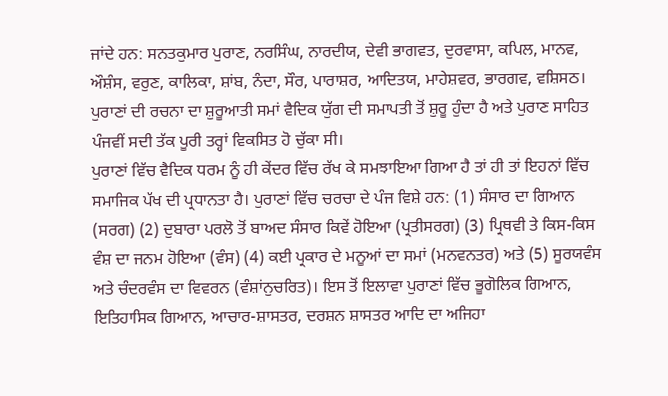ਜਾਂਦੇ ਹਨ: ਸਨਤਕੁਮਾਰ ਪੁਰਾਣ, ਨਰਸਿੰਘ, ਨਾਰਦੀਯ, ਦੇਵੀ ਭਾਗਵਤ, ਦੁਰਵਾਸਾ, ਕਪਿਲ, ਮਾਨਵ, ਔਸ਼ੰਸ, ਵਰੁਣ, ਕਾਲਿਕਾ, ਸ਼ਾਂਬ, ਨੰਦਾ, ਸੌਰ, ਪਾਰਾਸ਼ਰ, ਆਦਿਤਯ, ਮਾਹੇਸ਼ਵਰ, ਭਾਰਗਵ, ਵਸ਼ਿਸਠ। ਪੁਰਾਣਾਂ ਦੀ ਰਚਨਾ ਦਾ ਸ਼ੁਰੂਆਤੀ ਸਮਾਂ ਵੈਦਿਕ ਯੁੱਗ ਦੀ ਸਮਾਪਤੀ ਤੋਂ ਸ਼ੁਰੂ ਹੁੰਦਾ ਹੈ ਅਤੇ ਪੁਰਾਣ ਸਾਹਿਤ ਪੰਜਵੀਂ ਸਦੀ ਤੱਕ ਪੂਰੀ ਤਰ੍ਹਾਂ ਵਿਕਸਿਤ ਹੋ ਚੁੱਕਾ ਸੀ।
ਪੁਰਾਣਾਂ ਵਿੱਚ ਵੈਦਿਕ ਧਰਮ ਨੂੰ ਹੀ ਕੇਂਦਰ ਵਿੱਚ ਰੱਖ ਕੇ ਸਮਝਾਇਆ ਗਿਆ ਹੈ ਤਾਂ ਹੀ ਤਾਂ ਇਹਨਾਂ ਵਿੱਚ ਸਮਾਜਿਕ ਪੱਖ ਦੀ ਪ੍ਰਧਾਨਤਾ ਹੈ। ਪੁਰਾਣਾਂ ਵਿੱਚ ਚਰਚਾ ਦੇ ਪੰਜ ਵਿਸ਼ੇ ਹਨ: (1) ਸੰਸਾਰ ਦਾ ਗਿਆਨ (ਸਰਗ) (2) ਦੁਬਾਰਾ ਪਰਲੋ ਤੋਂ ਬਾਅਦ ਸੰਸਾਰ ਕਿਵੇਂ ਹੋਇਆ (ਪ੍ਰਤੀਸਰਗ) (3) ਪ੍ਰਿਥਵੀ ਤੇ ਕਿਸ-ਕਿਸ ਵੰਸ਼ ਦਾ ਜਨਮ ਹੋਇਆ (ਵੰਸ) (4) ਕਈ ਪ੍ਰਕਾਰ ਦੇ ਮਨੂਆਂ ਦਾ ਸਮਾਂ (ਮਨਵਨਤਰ) ਅਤੇ (5) ਸੂਰਯਵੰਸ ਅਤੇ ਚੰਦਰਵੰਸ ਦਾ ਵਿਵਰਨ (ਵੰਸ਼ਾਂਨੁਚਰਿਤ)। ਇਸ ਤੋਂ ਇਲਾਵਾ ਪੁਰਾਣਾਂ ਵਿੱਚ ਭੂਗੋਲਿਕ ਗਿਆਨ, ਇਤਿਹਾਸਿਕ ਗਿਆਨ, ਆਚਾਰ-ਸ਼ਾਸਤਰ, ਦਰਸ਼ਨ ਸ਼ਾਸਤਰ ਆਦਿ ਦਾ ਅਜਿਹਾ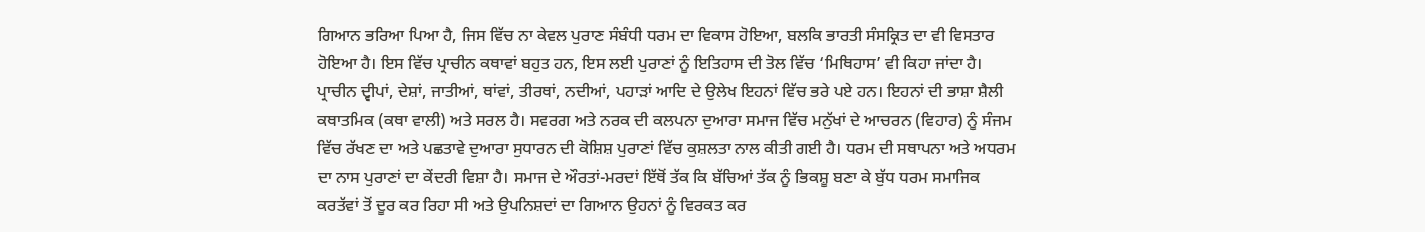ਗਿਆਨ ਭਰਿਆ ਪਿਆ ਹੈ, ਜਿਸ ਵਿੱਚ ਨਾ ਕੇਵਲ ਪੁਰਾਣ ਸੰਬੰਧੀ ਧਰਮ ਦਾ ਵਿਕਾਸ ਹੋਇਆ, ਬਲਕਿ ਭਾਰਤੀ ਸੰਸਕ੍ਰਿਤ ਦਾ ਵੀ ਵਿਸਤਾਰ ਹੋਇਆ ਹੈ। ਇਸ ਵਿੱਚ ਪ੍ਰਾਚੀਨ ਕਥਾਵਾਂ ਬਹੁਤ ਹਨ, ਇਸ ਲਈ ਪੁਰਾਣਾਂ ਨੂੰ ਇਤਿਹਾਸ ਦੀ ਤੋਲ ਵਿੱਚ ‘ਮਿਥਿਹਾਸ’ ਵੀ ਕਿਹਾ ਜਾਂਦਾ ਹੈ। ਪ੍ਰਾਚੀਨ ਦ੍ਵੀਪਾਂ, ਦੇਸ਼ਾਂ, ਜਾਤੀਆਂ, ਥਾਂਵਾਂ, ਤੀਰਥਾਂ, ਨਦੀਆਂ, ਪਹਾੜਾਂ ਆਦਿ ਦੇ ਉਲੇਖ ਇਹਨਾਂ ਵਿੱਚ ਭਰੇ ਪਏ ਹਨ। ਇਹਨਾਂ ਦੀ ਭਾਸ਼ਾ ਸ਼ੈਲੀ ਕਥਾਤਮਿਕ (ਕਥਾ ਵਾਲੀ) ਅਤੇ ਸਰਲ ਹੈ। ਸਵਰਗ ਅਤੇ ਨਰਕ ਦੀ ਕਲਪਨਾ ਦੁਆਰਾ ਸਮਾਜ ਵਿੱਚ ਮਨੁੱਖਾਂ ਦੇ ਆਚਰਨ (ਵਿਹਾਰ) ਨੂੰ ਸੰਜਮ ਵਿੱਚ ਰੱਖਣ ਦਾ ਅਤੇ ਪਛਤਾਵੇ ਦੁਆਰਾ ਸੁਧਾਰਨ ਦੀ ਕੋਸ਼ਿਸ਼ ਪੁਰਾਣਾਂ ਵਿੱਚ ਕੁਸ਼ਲਤਾ ਨਾਲ ਕੀਤੀ ਗਈ ਹੈ। ਧਰਮ ਦੀ ਸਥਾਪਨਾ ਅਤੇ ਅਧਰਮ ਦਾ ਨਾਸ ਪੁਰਾਣਾਂ ਦਾ ਕੇਂਦਰੀ ਵਿਸ਼ਾ ਹੈ। ਸਮਾਜ ਦੇ ਔਰਤਾਂ-ਮਰਦਾਂ ਇੱਥੋਂ ਤੱਕ ਕਿ ਬੱਚਿਆਂ ਤੱਕ ਨੂੰ ਭਿਕਸ਼ੂ ਬਣਾ ਕੇ ਬੁੱਧ ਧਰਮ ਸਮਾਜਿਕ ਕਰਤੱਵਾਂ ਤੋਂ ਦੂਰ ਕਰ ਰਿਹਾ ਸੀ ਅਤੇ ਉਪਨਿਸ਼ਦਾਂ ਦਾ ਗਿਆਨ ਉਹਨਾਂ ਨੂੰ ਵਿਰਕਤ ਕਰ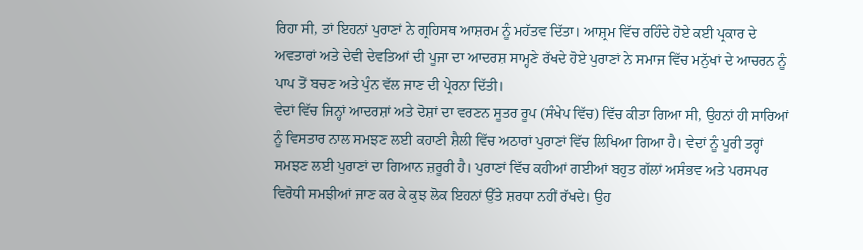ਰਿਹਾ ਸੀ, ਤਾਂ ਇਹਨਾਂ ਪੁਰਾਣਾਂ ਨੇ ਗ੍ਰਹਿਸਥ ਆਸ਼ਰਮ ਨੂੰ ਮਹੱਤਵ ਦਿੱਤਾ। ਆਸ਼੍ਰਮ ਵਿੱਚ ਰਹਿੰਦੇ ਹੋਏ ਕਈ ਪ੍ਰਕਾਰ ਦੇ ਅਵਤਾਰਾਂ ਅਤੇ ਦੇਵੀ ਦੇਵਤਿਆਂ ਦੀ ਪੂਜਾ ਦਾ ਆਦਰਸ਼ ਸਾਮ੍ਹਣੇ ਰੱਖਦੇ ਹੋਏ ਪੁਰਾਣਾਂ ਨੇ ਸਮਾਜ ਵਿੱਚ ਮਨੁੱਖਾਂ ਦੇ ਆਚਰਨ ਨੂੰ ਪਾਪ ਤੋਂ ਬਚਣ ਅਤੇ ਪੁੰਨ ਵੱਲ ਜਾਣ ਦੀ ਪ੍ਰੇਰਨਾ ਦਿੱਤੀ।
ਵੇਦਾਂ ਵਿੱਚ ਜਿਨ੍ਹਾਂ ਆਦਰਸ਼ਾਂ ਅਤੇ ਦੋਸ਼ਾਂ ਦਾ ਵਰਣਨ ਸੂਤਰ ਰੂਪ (ਸੰਖੇਪ ਵਿੱਚ) ਵਿੱਚ ਕੀਤਾ ਗਿਆ ਸੀ, ਉਹਨਾਂ ਹੀ ਸਾਰਿਆਂ ਨੂੰ ਵਿਸਤਾਰ ਨਾਲ ਸਮਝਣ ਲਈ ਕਹਾਣੀ ਸ਼ੈਲੀ ਵਿੱਚ ਅਠਾਰਾਂ ਪੁਰਾਣਾਂ ਵਿੱਚ ਲਿਖਿਆ ਗਿਆ ਹੈ। ਵੇਦਾਂ ਨੂੰ ਪੂਰੀ ਤਰ੍ਹਾਂ ਸਮਝਣ ਲਈ ਪੁਰਾਣਾਂ ਦਾ ਗਿਆਨ ਜ਼ਰੂਰੀ ਹੈ। ਪੁਰਾਣਾਂ ਵਿੱਚ ਕਹੀਆਂ ਗਈਆਂ ਬਹੁਤ ਗੱਲਾਂ ਅਸੰਭਵ ਅਤੇ ਪਰਸਪਰ ਵਿਰੋਧੀ ਸਮਝੀਆਂ ਜਾਣ ਕਰ ਕੇ ਕੁਝ ਲੋਕ ਇਹਨਾਂ ਉੱਤੇ ਸ਼ਰਧਾ ਨਹੀਂ ਰੱਖਦੇ। ਉਹ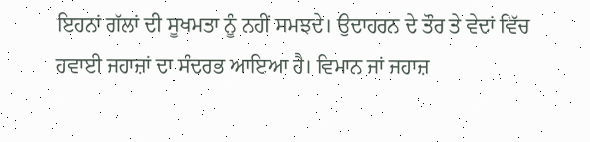ਇਹਨਾਂ ਗੱਲਾਂ ਦੀ ਸੂਖਮਤਾ ਨੂੰ ਨਹੀਂ ਸਮਝਦੇ। ਉਦਾਹਰਨ ਦੇ ਤੌਰ ਤੇ ਵੇਦਾਂ ਵਿੱਚ ਹਵਾਈ ਜਹਾਜ਼ਾਂ ਦਾ ਸੰਦਰਭ ਆਇਆ ਹੈ। ਵਿਮਾਨ ਜਾਂ ਜਹਾਜ਼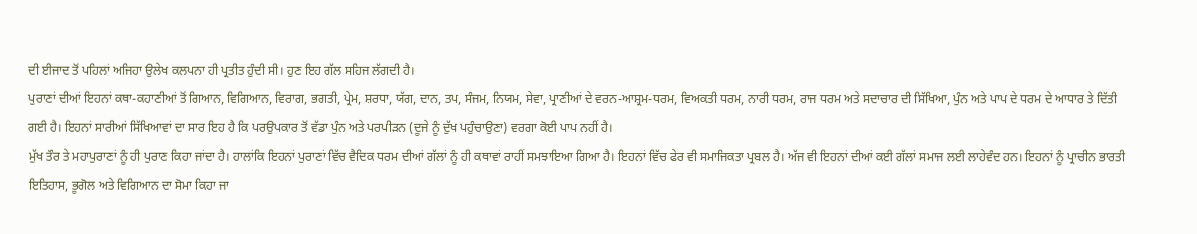ਦੀ ਈਜਾਦ ਤੋਂ ਪਹਿਲਾਂ ਅਜਿਹਾ ਉਲੇਖ ਕਲਪਨਾ ਹੀ ਪ੍ਰਤੀਤ ਹੁੰਦੀ ਸੀ। ਹੁਣ ਇਹ ਗੱਲ ਸਹਿਜ ਲੱਗਦੀ ਹੈ।
ਪੁਰਾਣਾਂ ਦੀਆਂ ਇਹਨਾਂ ਕਥਾ-ਕਹਾਣੀਆਂ ਤੋਂ ਗਿਆਨ, ਵਿਗਿਆਨ, ਵਿਰਾਗ, ਭਗਤੀ, ਪ੍ਰੇਮ, ਸ਼ਰਧਾ, ਯੱਗ, ਦਾਨ, ਤਪ, ਸੰਜਮ, ਨਿਯਮ, ਸੇਵਾ, ਪ੍ਰਾਣੀਆਂ ਦੇ ਵਰਨ-ਆਸ਼੍ਰਮ-ਧਰਮ, ਵਿਅਕਤੀ ਧਰਮ, ਨਾਰੀ ਧਰਮ, ਰਾਜ ਧਰਮ ਅਤੇ ਸਦਾਚਾਰ ਦੀ ਸਿੱਖਿਆ, ਪੁੰਨ ਅਤੇ ਪਾਪ ਦੇ ਧਰਮ ਦੇ ਆਧਾਰ ਤੇ ਦਿੱਤੀ ਗਈ ਹੈ। ਇਹਨਾਂ ਸਾਰੀਆਂ ਸਿੱਖਿਆਵਾਂ ਦਾ ਸਾਰ ਇਹ ਹੈ ਕਿ ਪਰਉਪਕਾਰ ਤੋਂ ਵੱਡਾ ਪੁੰਨ ਅਤੇ ਪਰਪੀੜਨ (ਦੂਜੇ ਨੂੰ ਦੁੱਖ ਪਹੁੰਚਾਉਣਾ) ਵਰਗਾ ਕੋਈ ਪਾਪ ਨਹੀਂ ਹੈ।
ਮੁੱਖ ਤੌਰ ਤੇ ਮਹਾਪੁਰਾਣਾਂ ਨੂੰ ਹੀ ਪੁਰਾਣ ਕਿਹਾ ਜਾਂਦਾ ਹੈ। ਹਾਲਾਂਕਿ ਇਹਨਾਂ ਪੁਰਾਣਾਂ ਵਿੱਚ ਵੈਦਿਕ ਧਰਮ ਦੀਆਂ ਗੱਲਾਂ ਨੂੰ ਹੀ ਕਥਾਵਾਂ ਰਾਹੀਂ ਸਮਝਾਇਆ ਗਿਆ ਹੈ। ਇਹਨਾਂ ਵਿੱਚ ਫੇਰ ਵੀ ਸਮਾਜਿਕਤਾ ਪ੍ਰਬਲ ਹੈ। ਅੱਜ ਵੀ ਇਹਨਾਂ ਦੀਆਂ ਕਈ ਗੱਲਾਂ ਸਮਾਜ ਲਈ ਲਾਹੇਵੰਦ ਹਨ। ਇਹਨਾਂ ਨੂੰ ਪ੍ਰਾਚੀਨ ਭਾਰਤੀ ਇਤਿਹਾਸ, ਭੂਗੋਲ ਅਤੇ ਵਿਗਿਆਨ ਦਾ ਸੋਮਾ ਕਿਹਾ ਜਾ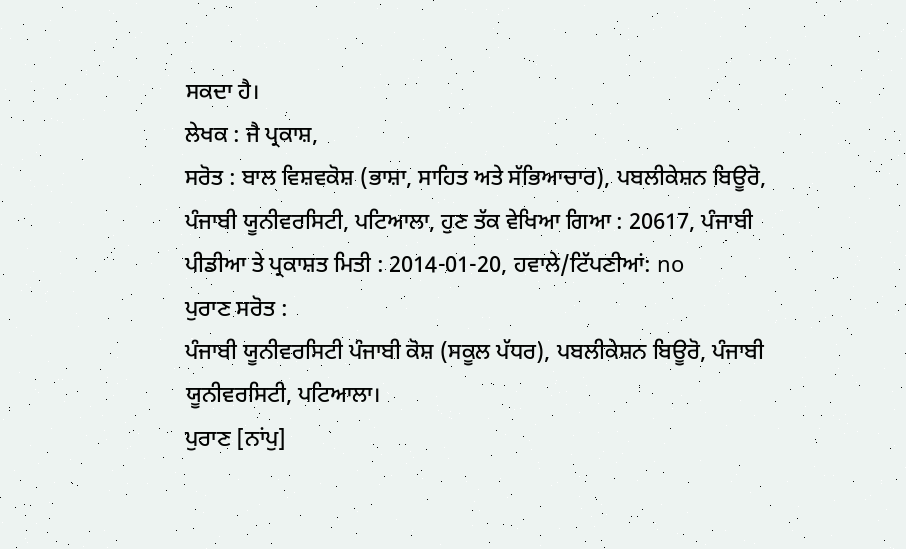ਸਕਦਾ ਹੈ।
ਲੇਖਕ : ਜੈ ਪ੍ਰਕਾਸ਼,
ਸਰੋਤ : ਬਾਲ ਵਿਸ਼ਵਕੋਸ਼ (ਭਾਸ਼ਾ, ਸਾਹਿਤ ਅਤੇ ਸੱਭਿਆਚਾਰ), ਪਬਲੀਕੇਸ਼ਨ ਬਿਊਰੋ, ਪੰਜਾਬੀ ਯੂਨੀਵਰਸਿਟੀ, ਪਟਿਆਲਾ, ਹੁਣ ਤੱਕ ਵੇਖਿਆ ਗਿਆ : 20617, ਪੰਜਾਬੀ ਪੀਡੀਆ ਤੇ ਪ੍ਰਕਾਸ਼ਤ ਮਿਤੀ : 2014-01-20, ਹਵਾਲੇ/ਟਿੱਪਣੀਆਂ: no
ਪੁਰਾਣ ਸਰੋਤ :
ਪੰਜਾਬੀ ਯੂਨੀਵਰਸਿਟੀ ਪੰਜਾਬੀ ਕੋਸ਼ (ਸਕੂਲ ਪੱਧਰ), ਪਬਲੀਕੇਸ਼ਨ ਬਿਊਰੋ, ਪੰਜਾਬੀ ਯੂਨੀਵਰਸਿਟੀ, ਪਟਿਆਲਾ।
ਪੁਰਾਣ [ਨਾਂਪੁ]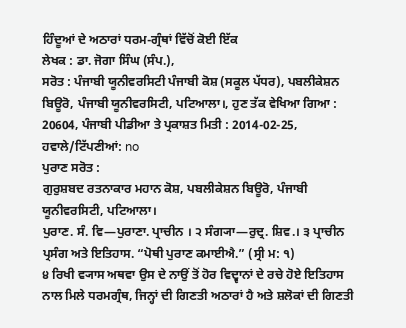ਹਿੰਦੂਆਂ ਦੇ ਅਠਾਰਾਂ ਧਰਮ-ਗ੍ਰੰਥਾਂ ਵਿੱਚੋਂ ਕੋਈ ਇੱਕ
ਲੇਖਕ : ਡਾ. ਜੋਗਾ ਸਿੰਘ (ਸੰਪ.),
ਸਰੋਤ : ਪੰਜਾਬੀ ਯੂਨੀਵਰਸਿਟੀ ਪੰਜਾਬੀ ਕੋਸ਼ (ਸਕੂਲ ਪੱਧਰ), ਪਬਲੀਕੇਸ਼ਨ ਬਿਊਰੋ, ਪੰਜਾਬੀ ਯੂਨੀਵਰਸਿਟੀ, ਪਟਿਆਲਾ।, ਹੁਣ ਤੱਕ ਵੇਖਿਆ ਗਿਆ : 20604, ਪੰਜਾਬੀ ਪੀਡੀਆ ਤੇ ਪ੍ਰਕਾਸ਼ਤ ਮਿਤੀ : 2014-02-25, ਹਵਾਲੇ/ਟਿੱਪਣੀਆਂ: no
ਪੁਰਾਣ ਸਰੋਤ :
ਗੁਰੁਸ਼ਬਦ ਰਤਨਾਕਾਰ ਮਹਾਨ ਕੋਸ਼, ਪਬਲੀਕੇਸ਼ਨ ਬਿਊਰੋ, ਪੰਜਾਬੀ ਯੂਨੀਵਰਸਿਟੀ, ਪਟਿਆਲਾ।
ਪੁਰਾਣ. ਸੰ. ਵਿ—ਪੁਰਾਣਾ. ਪ੍ਰਾਚੀਨ । ੨ ਸੰਗ੍ਯਾ—ਰੁਦ੍ਰ. ਸ਼ਿਵ.। ੩ ਪ੍ਰਾਚੀਨ ਪ੍ਰਸੰਗ ਅਤੇ ਇਤਿਹਾਸ. “ਪੋਥੀ ਪੁਰਾਣ ਕਮਾਈਐ.” (ਸ੍ਰੀ ਮ: ੧)
੪ ਰਿਖੀ ਵ੍ਯਾਸ ਅਥਵਾ ਉਸ ਦੇ ਨਾਉਂ ਤੋਂ ਹੋਰ ਵਿਦ੍ਵਾਨਾਂ ਦੇ ਰਚੇ ਹੋਏ ਇਤਿਹਾਸ ਨਾਲ ਮਿਲੇ ਧਰਮਗ੍ਰੰਥ, ਜਿਨ੍ਹਾਂ ਦੀ ਗਿਣਤੀ ਅਠਾਰਾਂ ਹੈ ਅਤੇ ਸ਼ਲੋਕਾਂ ਦੀ ਗਿਣਤੀ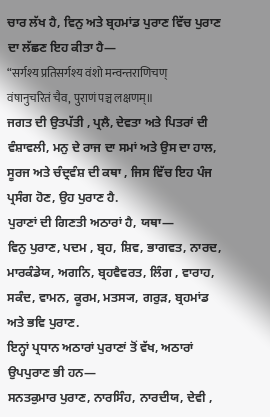ਚਾਰ ਲੱਖ ਹੈ, ਵਿਨੁ ਅਤੇ ਬ੍ਰਹਮਾਂਡ ਪੁਰਾਣ ਵਿੱਚ ਪੁਰਾਣ ਦਾ ਲੱਛਣ ਇਹ ਕੀਤਾ ਹੈ—
“सर्गश्य प्रतिसर्गश्य वंशो मन्वन्तराणिचण्
वंषानुचरितं चैव, पुराणं पञ्च लक्षणम्॥
ਜਗਤ ਦੀ ਉਤਪੱਤੀ , ਪ੍ਰਲੈ, ਦੇਵਤਾ ਅਤੇ ਪਿਤਰਾਂ ਦੀ ਵੰਸ਼ਾਵਲੀ, ਮਨੁ ਦੇ ਰਾਜ ਦਾ ਸਮਾਂ ਅਤੇ ਉਸ ਦਾ ਹਾਲ, ਸੂਰਜ ਅਤੇ ਚੰਦ੍ਰਵੰਸ਼ ਦੀ ਕਥਾ , ਜਿਸ ਵਿੱਚ ਇਹ ਪੰਜ ਪ੍ਰਸੰਗ ਹੋਣ, ਉਹ ਪੁਰਾਣ ਹੈ.
ਪੁਰਾਣਾਂ ਦੀ ਗਿਣਤੀ ਅਠਾਰਾਂ ਹੈ, ਯਥਾ—
ਵਿਨੁ ਪੁਰਾਣ, ਪਦਮ , ਬ੍ਰਹ, ਸ਼ਿਵ, ਭਾਗਵਤ, ਨਾਰਦ, ਮਾਰਕੰਡੇਯ, ਅਗਨਿ, ਬ੍ਰਹਵੈਵਰਤ, ਲਿੰਗ , ਵਾਰਾਹ, ਸਕੰਦ, ਵਾਮਨ, ਕੂਰਮ, ਮਤਸ੍ਯ, ਗਰੁੜ, ਬ੍ਰਹਮਾਂਡ ਅਤੇ ਭਵਿ ਪੁਰਾਣ.
ਇਨ੍ਹਾਂ ਪ੍ਰਧਾਨ ਅਠਾਰਾਂ ਪੁਰਾਣਾਂ ਤੋਂ ਵੱਖ, ਅਠਾਰਾਂ ਉਪਪੁਰਾਣ ਭੀ ਹਨ—
ਸਨਤਕੁਮਾਰ ਪੁਰਾਣ, ਨਾਰਸਿੰਹ, ਨਾਰਦੀਯ, ਦੇਵੀ ,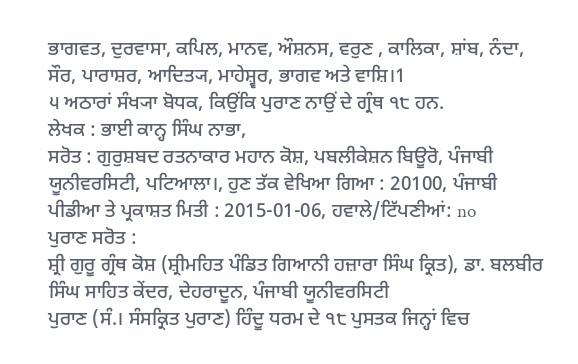ਭਾਗਵਤ, ਦੁਰਵਾਸਾ, ਕਪਿਲ, ਮਾਨਵ, ਔਸ਼ਨਸ, ਵਰੁਣ , ਕਾਲਿਕਾ, ਸ਼ਾਂਬ, ਨੰਦਾ, ਸੌਰ, ਪਾਰਾਸ਼ਰ, ਆਦਿਤ੍ਯ, ਮਾਹੇਸ਼੍ਵਰ, ਭਾਗਵ ਅਤੇ ਵਾਸ਼ਿ।1
੫ ਅਠਾਰਾਂ ਸੰਖ੍ਯਾ ਬੋਧਕ, ਕਿਉਂਕਿ ਪੁਰਾਣ ਨਾਉਂ ਦੇ ਗ੍ਰੰਥ ੧੮ ਹਨ.
ਲੇਖਕ : ਭਾਈ ਕਾਨ੍ਹ ਸਿੰਘ ਨਾਭਾ,
ਸਰੋਤ : ਗੁਰੁਸ਼ਬਦ ਰਤਨਾਕਾਰ ਮਹਾਨ ਕੋਸ਼, ਪਬਲੀਕੇਸ਼ਨ ਬਿਊਰੋ, ਪੰਜਾਬੀ ਯੂਨੀਵਰਸਿਟੀ, ਪਟਿਆਲਾ।, ਹੁਣ ਤੱਕ ਵੇਖਿਆ ਗਿਆ : 20100, ਪੰਜਾਬੀ ਪੀਡੀਆ ਤੇ ਪ੍ਰਕਾਸ਼ਤ ਮਿਤੀ : 2015-01-06, ਹਵਾਲੇ/ਟਿੱਪਣੀਆਂ: no
ਪੁਰਾਣ ਸਰੋਤ :
ਸ਼੍ਰੀ ਗੁਰੂ ਗ੍ਰੰਥ ਕੋਸ਼ (ਸ਼੍ਰੀਮਹਿਤ ਪੰਡਿਤ ਗਿਆਨੀ ਹਜ਼ਾਰਾ ਸਿੰਘ ਕ੍ਰਿਤ), ਡਾ. ਬਲਬੀਰ ਸਿੰਘ ਸਾਹਿਤ ਕੇਂਦਰ, ਦੇਹਰਾਦੂਨ, ਪੰਜਾਬੀ ਯੂਨੀਵਰਸਿਟੀ
ਪੁਰਾਣ (ਸੰ.। ਸੰਸਕ੍ਰਿਤ ਪੁਰਾਣ) ਹਿੰਦੂ ਧਰਮ ਦੇ ੧੮ ਪੁਸਤਕ ਜਿਨ੍ਹਾਂ ਵਿਚ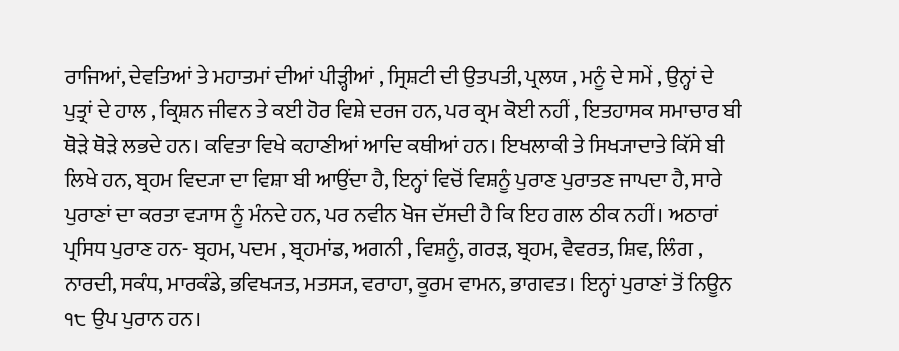ਰਾਜਿਆਂ, ਦੇਵਤਿਆਂ ਤੇ ਮਹਾਤਮਾਂ ਦੀਆਂ ਪੀੜ੍ਹੀਆਂ , ਸ੍ਰਿਸ਼ਟੀ ਦੀ ਉਤਪਤੀ, ਪ੍ਰਲਯ , ਮਨੂੰ ਦੇ ਸਮੇਂ , ਉਨ੍ਹਾਂ ਦੇ ਪੁਤ੍ਰਾਂ ਦੇ ਹਾਲ , ਕ੍ਰਿਸ਼ਨ ਜੀਵਨ ਤੇ ਕਈ ਹੋਰ ਵਿਸ਼ੇ ਦਰਜ ਹਨ, ਪਰ ਕ੍ਰਮ ਕੋਈ ਨਹੀਂ , ਇਤਹਾਸਕ ਸਮਾਚਾਰ ਬੀ ਥੋੜੇ ਥੋੜੇ ਲਭਦੇ ਹਨ। ਕਵਿਤਾ ਵਿਖੇ ਕਹਾਣੀਆਂ ਆਦਿ ਕਥੀਆਂ ਹਨ। ਇਖਲਾਕੀ ਤੇ ਸਿਖ੍ਯਾਦਾਤੇ ਕਿੱਸੇ ਬੀ ਲਿਖੇ ਹਨ, ਬ੍ਰਹਮ ਵਿਦ੍ਯਾ ਦਾ ਵਿਸ਼ਾ ਬੀ ਆਉਂਦਾ ਹੈ, ਇਨ੍ਹਾਂ ਵਿਚੋਂ ਵਿਸ਼ਨੂੰ ਪੁਰਾਣ ਪੁਰਾਤਣ ਜਾਪਦਾ ਹੈ, ਸਾਰੇ ਪੁਰਾਣਾਂ ਦਾ ਕਰਤਾ ਵ੍ਯਾਸ ਨੂੰ ਮੰਨਦੇ ਹਨ, ਪਰ ਨਵੀਨ ਖੋਜ ਦੱਸਦੀ ਹੈ ਕਿ ਇਹ ਗਲ ਠੀਕ ਨਹੀਂ। ਅਠਾਰਾਂ ਪ੍ਰਸਿਧ ਪੁਰਾਣ ਹਨ- ਬ੍ਰਹਮ, ਪਦਮ , ਬ੍ਰਹਮਾਂਡ, ਅਗਨੀ , ਵਿਸ਼ਨੂੰ, ਗਰੜ, ਬ੍ਰਹਮ, ਵੈਵਰਤ, ਸ਼ਿਵ, ਲਿੰਗ , ਨਾਰਦੀ, ਸਕੰਧ, ਮਾਰਕੰਡੇ, ਭਵਿਖ੍ਯਤ, ਮਤਸ੍ਯ, ਵਰਾਹਾ, ਕੂਰਮ ਵਾਮਨ, ਭਾਗਵਤ। ਇਨ੍ਹਾਂ ਪੁਰਾਣਾਂ ਤੋਂ ਨਿਊਨ ੧੮ ਉਪ ਪੁਰਾਨ ਹਨ।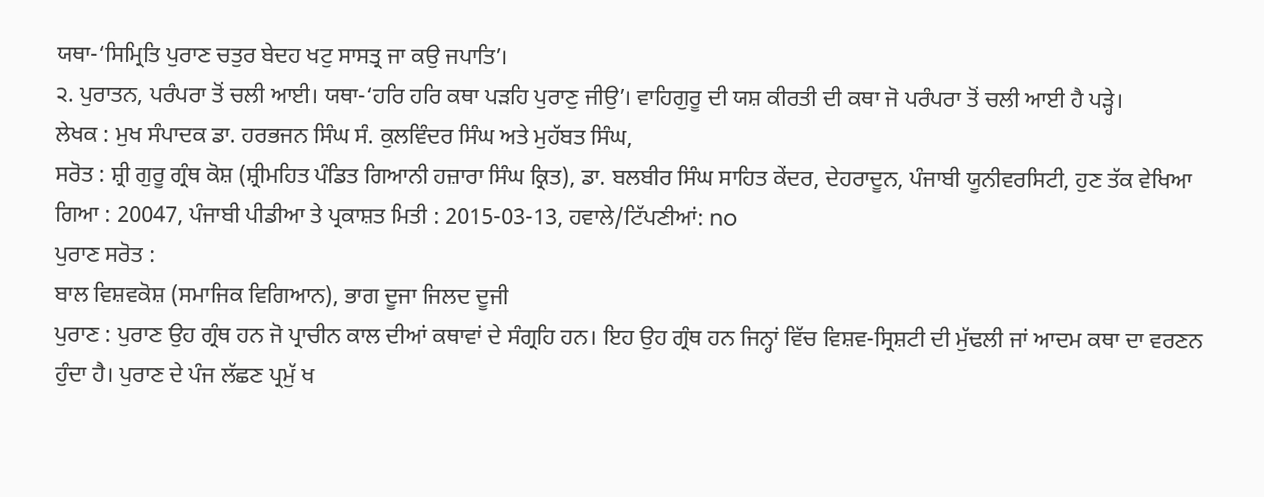ਯਥਾ-‘ਸਿਮ੍ਰਿਤਿ ਪੁਰਾਣ ਚਤੁਰ ਬੇਦਹ ਖਟੁ ਸਾਸਤ੍ਰ ਜਾ ਕਉ ਜਪਾਤਿ’।
੨. ਪੁਰਾਤਨ, ਪਰੰਪਰਾ ਤੋਂ ਚਲੀ ਆਈ। ਯਥਾ-‘ਹਰਿ ਹਰਿ ਕਥਾ ਪੜਹਿ ਪੁਰਾਣੁ ਜੀਉ’। ਵਾਹਿਗੁਰੂ ਦੀ ਯਸ਼ ਕੀਰਤੀ ਦੀ ਕਥਾ ਜੋ ਪਰੰਪਰਾ ਤੋਂ ਚਲੀ ਆਈ ਹੈ ਪੜ੍ਹੇ।
ਲੇਖਕ : ਮੁਖ ਸੰਪਾਦਕ ਡਾ. ਹਰਭਜਨ ਸਿੰਘ ਸੰ. ਕੁਲਵਿੰਦਰ ਸਿੰਘ ਅਤੇ ਮੁਹੱਬਤ ਸਿੰਘ,
ਸਰੋਤ : ਸ਼੍ਰੀ ਗੁਰੂ ਗ੍ਰੰਥ ਕੋਸ਼ (ਸ਼੍ਰੀਮਹਿਤ ਪੰਡਿਤ ਗਿਆਨੀ ਹਜ਼ਾਰਾ ਸਿੰਘ ਕ੍ਰਿਤ), ਡਾ. ਬਲਬੀਰ ਸਿੰਘ ਸਾਹਿਤ ਕੇਂਦਰ, ਦੇਹਰਾਦੂਨ, ਪੰਜਾਬੀ ਯੂਨੀਵਰਸਿਟੀ, ਹੁਣ ਤੱਕ ਵੇਖਿਆ ਗਿਆ : 20047, ਪੰਜਾਬੀ ਪੀਡੀਆ ਤੇ ਪ੍ਰਕਾਸ਼ਤ ਮਿਤੀ : 2015-03-13, ਹਵਾਲੇ/ਟਿੱਪਣੀਆਂ: no
ਪੁਰਾਣ ਸਰੋਤ :
ਬਾਲ ਵਿਸ਼ਵਕੋਸ਼ (ਸਮਾਜਿਕ ਵਿਗਿਆਨ), ਭਾਗ ਦੂਜਾ ਜਿਲਦ ਦੂਜੀ
ਪੁਰਾਣ : ਪੁਰਾਣ ਉਹ ਗ੍ਰੰਥ ਹਨ ਜੋ ਪ੍ਰਾਚੀਨ ਕਾਲ ਦੀਆਂ ਕਥਾਵਾਂ ਦੇ ਸੰਗ੍ਰਹਿ ਹਨ। ਇਹ ਉਹ ਗ੍ਰੰਥ ਹਨ ਜਿਨ੍ਹਾਂ ਵਿੱਚ ਵਿਸ਼ਵ-ਸ੍ਰਿਸ਼ਟੀ ਦੀ ਮੁੱਢਲੀ ਜਾਂ ਆਦਮ ਕਥਾ ਦਾ ਵਰਣਨ ਹੁੰਦਾ ਹੈ। ਪੁਰਾਣ ਦੇ ਪੰਜ ਲੱਛਣ ਪ੍ਰਮੁੱ ਖ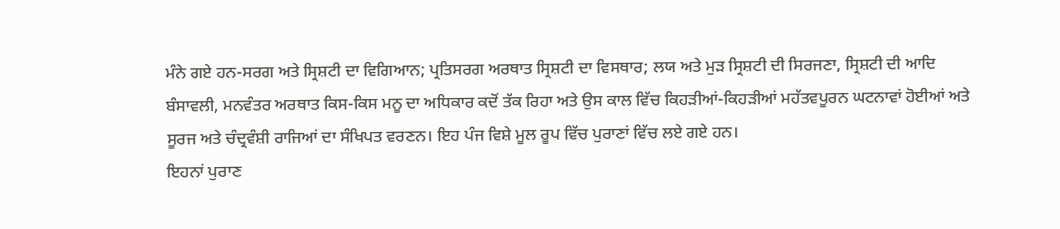ਮੰਨੇ ਗਏ ਹਨ-ਸਰਗ ਅਤੇ ਸ੍ਰਿਸ਼ਟੀ ਦਾ ਵਿਗਿਆਨ; ਪ੍ਰਤਿਸਰਗ ਅਰਥਾਤ ਸ੍ਰਿਸ਼ਟੀ ਦਾ ਵਿਸਥਾਰ; ਲਯ ਅਤੇ ਮੁੜ ਸ੍ਰਿਸ਼ਟੀ ਦੀ ਸਿਰਜਣਾ, ਸ੍ਰਿਸ਼ਟੀ ਦੀ ਆਦਿ ਬੰਸਾਵਲੀ, ਮਨਵੰਤਰ ਅਰਥਾਤ ਕਿਸ-ਕਿਸ ਮਨੂ ਦਾ ਅਧਿਕਾਰ ਕਦੋਂ ਤੱਕ ਰਿਹਾ ਅਤੇ ਉਸ ਕਾਲ ਵਿੱਚ ਕਿਹੜੀਆਂ-ਕਿਹੜੀਆਂ ਮਹੱਤਵਪੂਰਨ ਘਟਨਾਵਾਂ ਹੋਈਆਂ ਅਤੇ ਸੂਰਜ ਅਤੇ ਚੰਦ੍ਰਵੰਸ਼ੀ ਰਾਜਿਆਂ ਦਾ ਸੰਖਿਪਤ ਵਰਣਨ। ਇਹ ਪੰਜ ਵਿਸ਼ੇ ਮੂਲ ਰੂਪ ਵਿੱਚ ਪੁਰਾਣਾਂ ਵਿੱਚ ਲਏ ਗਏ ਹਨ।
ਇਹਨਾਂ ਪੁਰਾਣ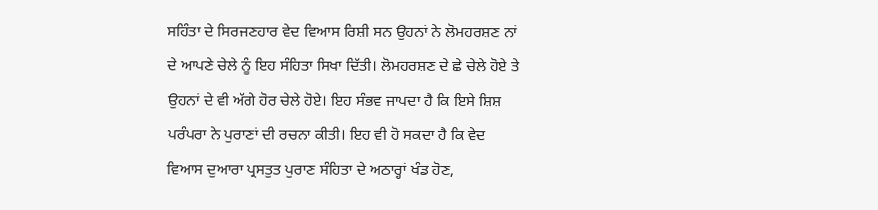ਸਹਿੰਤਾ ਦੇ ਸਿਰਜਣਹਾਰ ਵੇਦ ਵਿਆਸ ਰਿਸ਼ੀ ਸਨ ਉਹਨਾਂ ਨੇ ਲੋਮਹਰਸ਼ਣ ਨਾਂ ਦੇ ਆਪਣੇ ਚੇਲੇ ਨੂੰ ਇਹ ਸੰਹਿਤਾ ਸਿਖਾ ਦਿੱਤੀ। ਲੋਮਹਰਸ਼ਣ ਦੇ ਛੇ ਚੇਲੇ ਹੋਏ ਤੇ ਉਹਨਾਂ ਦੇ ਵੀ ਅੱਗੇ ਹੋਰ ਚੇਲੇ ਹੋਏ। ਇਹ ਸੰਭਵ ਜਾਪਦਾ ਹੈ ਕਿ ਇਸੇ ਸ਼ਿਸ਼ ਪਰੰਪਰਾ ਨੇ ਪੁਰਾਣਾਂ ਦੀ ਰਚਨਾ ਕੀਤੀ। ਇਹ ਵੀ ਹੋ ਸਕਦਾ ਹੈ ਕਿ ਵੇਦ ਵਿਆਸ ਦੁਆਰਾ ਪ੍ਰਸਤੁਤ ਪੁਰਾਣ ਸੰਹਿਤਾ ਦੇ ਅਠਾਰ੍ਹਾਂ ਖੰਡ ਹੋਣ,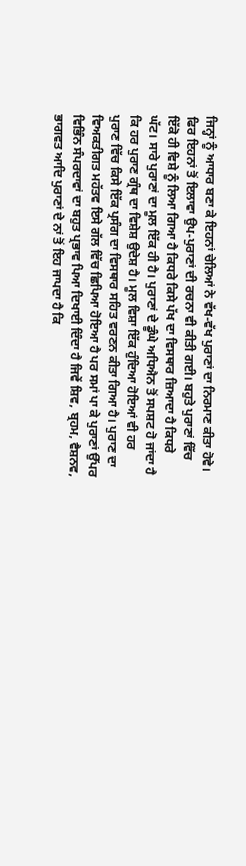ਜਿਨ੍ਹਾਂ ਨੂੰ ਆਧਾਰ ਬਣਾ ਕੇ ਇਹਨਾਂ ਚੇਲਿਆਂ ਨੇ ਵੱਖ-ਵੱਖ ਪੁਰਾਣਾਂ ਦਾ ਨਿਰਮਾਣ ਕੀਤਾ ਹੋਵੇ। ਫਿਰ ਇਹਨਾਂ ਤੋਂ ਇਲਾਵਾ ਉਪ-ਪੁਰਾਣਾਂ ਦੀ ਰਚਨਾ ਵੀ ਕੀਤੀ ਗਈ। ਬਹੁਤੇ ਪੁਰਾਣਾਂ ਵਿੱਚ ਇੱਕੋ ਹੀ ਵਿਸ਼ੇ ਨੂੰ ਲਿਆ ਗਿਆ ਹੈ ਕਿਧਰੇ ਕਿਸੇ ਪੱਖ ਦਾ ਵਿਸਥਾਰ ਜ਼ਿਆਦਾ ਹੈ ਕਿਧਰੇ ਘੱਟ। ਸਾਰੇ ਪੁਰਾਣਾਂ ਦਾ ਮੂਲ ਇੱਕ ਹੀ ਹੈ। ਪੁਰਾਣਾਂ ਦੇ ਡੂੰਘੇ ਅਧਿਐਨ ਤੋਂ ਸਪਸ਼ਟ ਹੋ ਜਾਂਦਾ ਹੈ ਕਿ ਹਰ ਪੁਰਾਣ ਗ੍ਰੰਥ ਦਾ ਵਿਸ਼ੇਸ਼ ਉਦੇਸ਼ ਹੈ। ਮੂਲ ਵਿਸ਼ਾ ਇੱਕ ਹੁੰਦਿਆ ਹੋਇਆਂ ਵੀ ਹਰ ਪੁਰਾਣ ਵਿੱਚ ਕਿਸੇ ਇੱਕ ਪ੍ਰਸੰਗ ਦਾ ਵਿਸਥਾਰ ਸਹਿਤ ਵਰਣਨ ਕੀਤਾ ਗਿਆ ਹੈ। ਪੁਰਾਣ ਦਾ ਵਿਅਕਤੀਗਤ ਮਹੱਤਵ ਇਸੇ ਗੱਲ ਵਿੱਚ ਛਿਪਿਆ ਹੋਇਆ ਹੈ ਪਰ ਸਮਾਂ ਪਾ ਕੇ ਪੁਰਾਣਾਂ ਉੱਪਰ ਵਿਭਿੰਨ ਸੰਪਰਦਾਵਾਂ ਦਾ ਬਹੁਤ ਪ੍ਰਭਾਵ ਪਿਆ ਦਿਖਾਈ ਦਿੰਦਾ ਹੈ ਜਿਵੇਂ ਸ਼ਿਵ, ਬ੍ਰਹਮ, ਵੈਸ਼ਨਵ, ਭਾਗਵਤ ਆਦਿ ਪੁਰਾਣਾਂ ਦੇ ਨਾਂ ਤੋਂ ਇਹ ਜਾਪਦਾ ਹੈ ਕਿ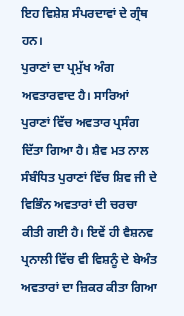ਇਹ ਵਿਸ਼ੇਸ਼ ਸੰਪਰਦਾਵਾਂ ਦੇ ਗ੍ਰੰਥ ਹਨ।
ਪੁਰਾਣਾਂ ਦਾ ਪ੍ਰਮੁੱਖ ਅੰਗ ਅਵਤਾਰਵਾਦ ਹੈ। ਸਾਰਿਆਂ ਪੁਰਾਣਾਂ ਵਿੱਚ ਅਵਤਾਰ ਪ੍ਰਸੰਗ ਦਿੱਤਾ ਗਿਆ ਹੈ। ਸ਼ੈਵ ਮਤ ਨਾਲ ਸੰਬੰਧਿਤ ਪੁਰਾਣਾਂ ਵਿੱਚ ਸ਼ਿਵ ਜੀ ਦੇ ਵਿਭਿੰਨ ਅਵਤਾਰਾਂ ਦੀ ਚਰਚਾ ਕੀਤੀ ਗਈ ਹੈ। ਇਵੇਂ ਹੀ ਵੈਸ਼ਨਵ ਪ੍ਰਨਾਲੀ ਵਿੱਚ ਵੀ ਵਿਸ਼ਨੂੰ ਦੇ ਬੇਅੰਤ ਅਵਤਾਰਾਂ ਦਾ ਜ਼ਿਕਰ ਕੀਤਾ ਗਿਆ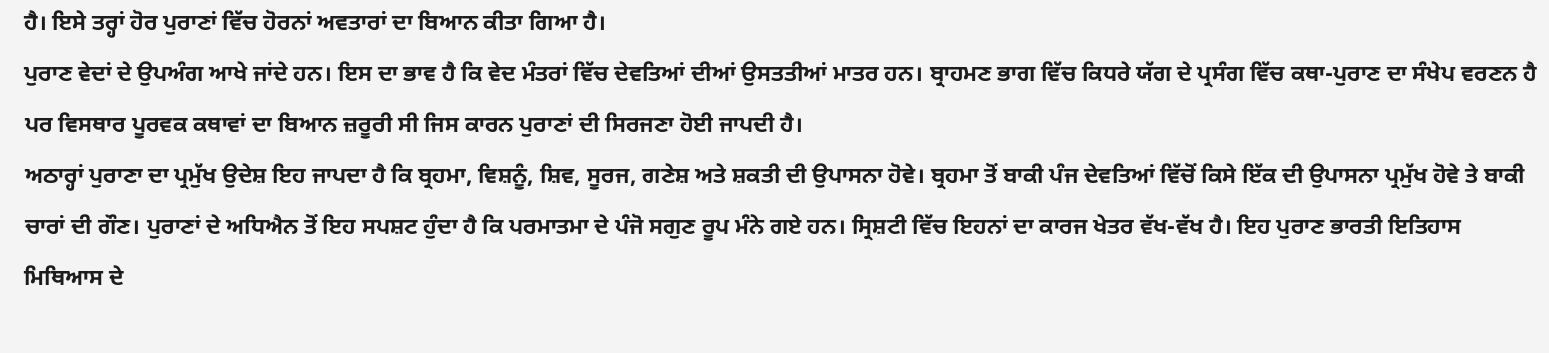ਹੈ। ਇਸੇ ਤਰ੍ਹਾਂ ਹੋਰ ਪੁਰਾਣਾਂ ਵਿੱਚ ਹੋਰਨਾਂ ਅਵਤਾਰਾਂ ਦਾ ਬਿਆਨ ਕੀਤਾ ਗਿਆ ਹੈ।
ਪੁਰਾਣ ਵੇਦਾਂ ਦੇ ਉਪਅੰਗ ਆਖੇ ਜਾਂਦੇ ਹਨ। ਇਸ ਦਾ ਭਾਵ ਹੈ ਕਿ ਵੇਦ ਮੰਤਰਾਂ ਵਿੱਚ ਦੇਵਤਿਆਂ ਦੀਆਂ ਉਸਤਤੀਆਂ ਮਾਤਰ ਹਨ। ਬ੍ਰਾਹਮਣ ਭਾਗ ਵਿੱਚ ਕਿਧਰੇ ਯੱਗ ਦੇ ਪ੍ਰਸੰਗ ਵਿੱਚ ਕਥਾ-ਪੁਰਾਣ ਦਾ ਸੰਖੇਪ ਵਰਣਨ ਹੈ ਪਰ ਵਿਸਥਾਰ ਪੂਰਵਕ ਕਥਾਵਾਂ ਦਾ ਬਿਆਨ ਜ਼ਰੂਰੀ ਸੀ ਜਿਸ ਕਾਰਨ ਪੁਰਾਣਾਂ ਦੀ ਸਿਰਜਣਾ ਹੋਈ ਜਾਪਦੀ ਹੈ।
ਅਠਾਰ੍ਹਾਂ ਪੁਰਾਣਾ ਦਾ ਪ੍ਰਮੁੱਖ ਉਦੇਸ਼ ਇਹ ਜਾਪਦਾ ਹੈ ਕਿ ਬ੍ਰਹਮਾ, ਵਿਸ਼ਨੂੰ, ਸ਼ਿਵ, ਸੂਰਜ, ਗਣੇਸ਼ ਅਤੇ ਸ਼ਕਤੀ ਦੀ ਉਪਾਸਨਾ ਹੋਵੇ। ਬ੍ਰਹਮਾ ਤੋਂ ਬਾਕੀ ਪੰਜ ਦੇਵਤਿਆਂ ਵਿੱਚੋਂ ਕਿਸੇ ਇੱਕ ਦੀ ਉਪਾਸਨਾ ਪ੍ਰਮੁੱਖ ਹੋਵੇ ਤੇ ਬਾਕੀ ਚਾਰਾਂ ਦੀ ਗੌਣ। ਪੁਰਾਣਾਂ ਦੇ ਅਧਿਐਨ ਤੋਂ ਇਹ ਸਪਸ਼ਟ ਹੁੰਦਾ ਹੈ ਕਿ ਪਰਮਾਤਮਾ ਦੇ ਪੰਜੋ ਸਗੁਣ ਰੂਪ ਮੰਨੇ ਗਏ ਹਨ। ਸ੍ਰਿਸ਼ਟੀ ਵਿੱਚ ਇਹਨਾਂ ਦਾ ਕਾਰਜ ਖੇਤਰ ਵੱਖ-ਵੱਖ ਹੈ। ਇਹ ਪੁਰਾਣ ਭਾਰਤੀ ਇਤਿਹਾਸ ਮਿਥਿਆਸ ਦੇ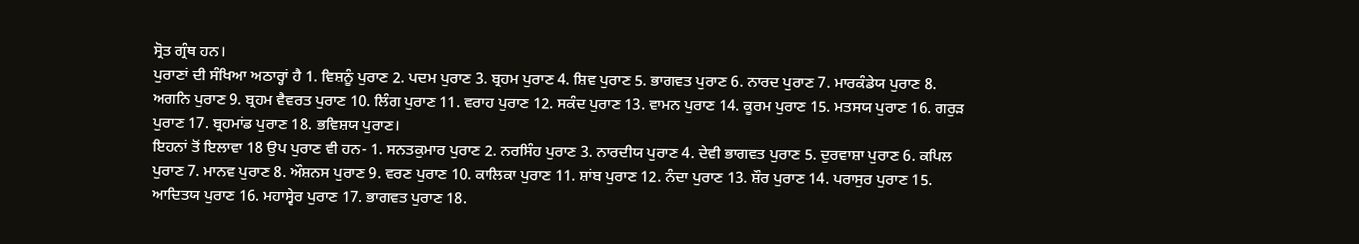ਸ੍ਰੋਤ ਗ੍ਰੰਥ ਹਨ।
ਪੁਰਾਣਾਂ ਦੀ ਸੰਖਿਆ ਅਠਾਰ੍ਹਾਂ ਹੈ 1. ਵਿਸ਼ਨੂੰ ਪੁਰਾਣ 2. ਪਦਮ ਪੁਰਾਣ 3. ਬ੍ਰਹਮ ਪੁਰਾਣ 4. ਸ਼ਿਵ ਪੁਰਾਣ 5. ਭਾਗਵਤ ਪੁਰਾਣ 6. ਨਾਰਦ ਪੁਰਾਣ 7. ਮਾਰਕੰਡੇਯ ਪੁਰਾਣ 8. ਅਗਨਿ ਪੁਰਾਣ 9. ਬ੍ਰਹਮ ਵੈਵਰਤ ਪੁਰਾਣ 10. ਲਿੰਗ ਪੁਰਾਣ 11. ਵਰਾਹ ਪੁਰਾਣ 12. ਸਕੰਦ ਪੁਰਾਣ 13. ਵਾਮਨ ਪੁਰਾਣ 14. ਕੂਰਮ ਪੁਰਾਣ 15. ਮਤਸਯ ਪੁਰਾਣ 16. ਗਰੁੜ ਪੁਰਾਣ 17. ਬ੍ਰਹਮਾਂਡ ਪੁਰਾਣ 18. ਭਵਿਸ਼ਯ ਪੁਰਾਣ।
ਇਹਨਾਂ ਤੋਂ ਇਲਾਵਾ 18 ਉਪ ਪੁਰਾਣ ਵੀ ਹਨ- 1. ਸਨਤਕੁਮਾਰ ਪੁਰਾਣ 2. ਨਰਸਿੰਹ ਪੁਰਾਣ 3. ਨਾਰਦੀਯ ਪੁਰਾਣ 4. ਦੇਵੀ ਭਾਗਵਤ ਪੁਰਾਣ 5. ਦੁਰਵਾਸ਼ਾ ਪੁਰਾਣ 6. ਕਪਿਲ ਪੁਰਾਣ 7. ਮਾਨਵ ਪੁਰਾਣ 8. ਔਸ਼ਨਸ ਪੁਰਾਣ 9. ਵਰਣ ਪੁਰਾਣ 10. ਕਾਲਿਕਾ ਪੁਰਾਣ 11. ਸ਼ਾਂਬ ਪੁਰਾਣ 12. ਨੰਦਾ ਪੁਰਾਣ 13. ਸ਼ੌਰ ਪੁਰਾਣ 14. ਪਰਾਸੁਰ ਪੁਰਾਣ 15. ਆਦਿਤਯ ਪੁਰਾਣ 16. ਮਹਾਸ੍ਵੇਰ ਪੁਰਾਣ 17. ਭਾਗਵਤ ਪੁਰਾਣ 18.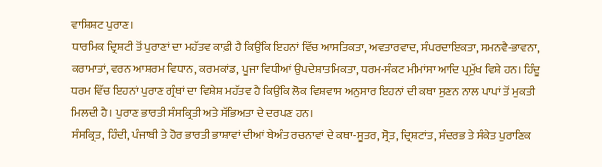ਵਾਸ਼ਿਸ਼ਟ ਪੁਰਾਣ।
ਧਾਰਮਿਕ ਦ੍ਰਿਸ਼ਟੀ ਤੋਂ ਪੁਰਾਣਾਂ ਦਾ ਮਹੱਤਵ ਕਾਫ਼ੀ ਹੈ ਕਿਉਂਕਿ ਇਹਨਾਂ ਵਿੱਚ ਆਸਤਿਕਤਾ, ਅਵਤਾਰਵਾਦ, ਸੰਪਰਦਾਇਕਤਾ, ਸਮਨਵੈ-ਭਾਵਨਾ, ਕਰਾਮਾਤਾਂ, ਵਰਨ ਆਸ਼ਰਮ ਵਿਧਾਨ, ਕਰਮਕਾਂਡ, ਪੂਜਾ ਵਿਧੀਆਂ ਉਪਦੇਸ਼ਾਤਮਿਕਤਾ, ਧਰਮ-ਸੰਕਟ ਮੀਮਾਂਸਾ ਆਦਿ ਪ੍ਰਮੁੱਖ ਵਿਸ਼ੇ ਹਨ। ਹਿੰਦੂ ਧਰਮ ਵਿੱਚ ਇਹਨਾਂ ਪੁਰਾਣ ਗ੍ਰੰਥਾਂ ਦਾ ਵਿਸ਼ੇਸ਼ ਮਹੱਤਵ ਹੈ ਕਿਉਂਕਿ ਲੋਕ ਵਿਸ਼ਵਾਸ ਅਨੁਸਾਰ ਇਹਨਾਂ ਦੀ ਕਥਾ ਸੁਣਨ ਨਾਲ ਪਾਪਾਂ ਤੋਂ ਮੁਕਤੀ ਮਿਲਦੀ ਹੈ। ਪੁਰਾਣ ਭਾਰਤੀ ਸੰਸਕ੍ਰਿਤੀ ਅਤੇ ਸੱਭਿਅਤਾ ਦੇ ਦਰਪਣ ਹਨ।
ਸੰਸਕ੍ਰਿਤ, ਹਿੰਦੀ, ਪੰਜਾਬੀ ਤੇ ਹੋਰ ਭਾਰਤੀ ਭਾਸ਼ਾਵਾਂ ਦੀਆਂ ਬੇਅੰਤ ਰਚਨਾਵਾਂ ਦੇ ਕਥਾ-ਸੂਤਰ, ਸ੍ਰੋਤ, ਦ੍ਰਿਸ਼ਟਾਂਤ, ਸੰਦਰਭ ਤੇ ਸੰਕੇਤ ਪੁਰਾਣਿਕ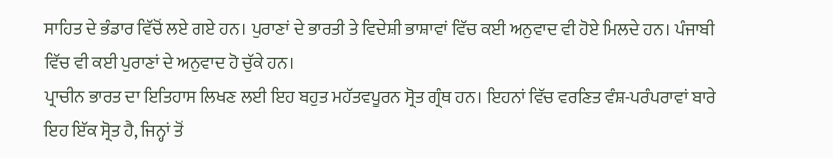ਸਾਹਿਤ ਦੇ ਭੰਡਾਰ ਵਿੱਚੋਂ ਲਏ ਗਏ ਹਨ। ਪੁਰਾਣਾਂ ਦੇ ਭਾਰਤੀ ਤੇ ਵਿਦੇਸ਼ੀ ਭਾਸ਼ਾਵਾਂ ਵਿੱਚ ਕਈ ਅਨੁਵਾਦ ਵੀ ਹੋਏ ਮਿਲਦੇ ਹਨ। ਪੰਜਾਬੀ ਵਿੱਚ ਵੀ ਕਈ ਪੁਰਾਣਾਂ ਦੇ ਅਨੁਵਾਦ ਹੋ ਚੁੱਕੇ ਹਨ।
ਪ੍ਰਾਚੀਨ ਭਾਰਤ ਦਾ ਇਤਿਹਾਸ ਲਿਖਣ ਲਈ ਇਹ ਬਹੁਤ ਮਹੱਤਵਪੂਰਨ ਸ੍ਰੋਤ ਗ੍ਰੰਥ ਹਨ। ਇਹਨਾਂ ਵਿੱਚ ਵਰਣਿਤ ਵੰਸ਼-ਪਰੰਪਰਾਵਾਂ ਬਾਰੇ ਇਹ ਇੱਕ ਸ੍ਰੋਤ ਹੈ, ਜਿਨ੍ਹਾਂ ਤੋਂ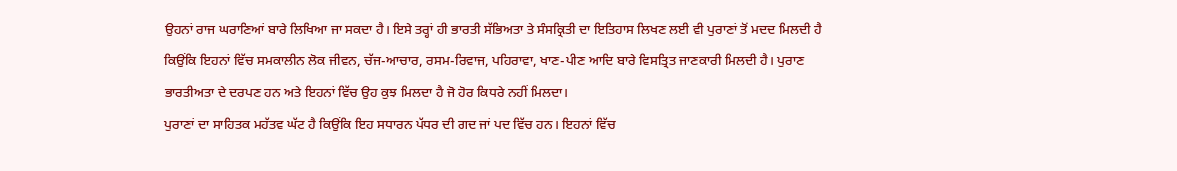ਉਹਨਾਂ ਰਾਜ ਘਰਾਣਿਆਂ ਬਾਰੇ ਲਿਖਿਆ ਜਾ ਸਕਦਾ ਹੈ। ਇਸੇ ਤਰ੍ਹਾਂ ਹੀ ਭਾਰਤੀ ਸੱਭਿਅਤਾ ਤੇ ਸੰਸਕ੍ਰਿਤੀ ਦਾ ਇਤਿਹਾਸ ਲਿਖਣ ਲਈ ਵੀ ਪੁਰਾਣਾਂ ਤੋਂ ਮਦਦ ਮਿਲਦੀ ਹੈ ਕਿਉਂਕਿ ਇਹਨਾਂ ਵਿੱਚ ਸਮਕਾਲੀਨ ਲੋਕ ਜੀਵਨ, ਚੱਜ-ਆਚਾਰ, ਰਸਮ-ਰਿਵਾਜ, ਪਹਿਰਾਵਾ, ਖਾਣ-ਪੀਣ ਆਦਿ ਬਾਰੇ ਵਿਸਤ੍ਰਿਤ ਜਾਣਕਾਰੀ ਮਿਲਦੀ ਹੈ। ਪੁਰਾਣ ਭਾਰਤੀਅਤਾ ਦੇ ਦਰਪਣ ਹਨ ਅਤੇ ਇਹਨਾਂ ਵਿੱਚ ਉਹ ਕੁਝ ਮਿਲਦਾ ਹੈ ਜੋ ਹੋਰ ਕਿਧਰੇ ਨਹੀਂ ਮਿਲਦਾ।
ਪੁਰਾਣਾਂ ਦਾ ਸਾਹਿਤਕ ਮਹੱਤਵ ਘੱਟ ਹੈ ਕਿਉਂਕਿ ਇਹ ਸਧਾਰਨ ਪੱਧਰ ਦੀ ਗਦ ਜਾਂ ਪਦ ਵਿੱਚ ਹਨ। ਇਹਨਾਂ ਵਿੱਚ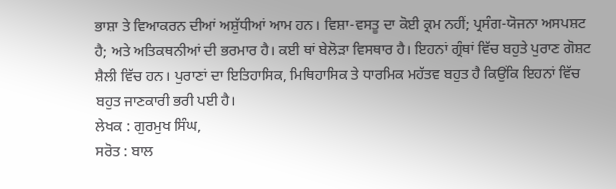ਭਾਸ਼ਾ ਤੇ ਵਿਆਕਰਨ ਦੀਆਂ ਅਸ਼ੁੱਧੀਆਂ ਆਮ ਹਨ। ਵਿਸ਼ਾ-ਵਸਤੂ ਦਾ ਕੋਈ ਕ੍ਰਮ ਨਹੀਂ; ਪ੍ਰਸੰਗ-ਯੋਜਨਾ ਅਸਪਸ਼ਟ ਹੈ; ਅਤੇ ਅਤਿਕਥਨੀਆਂ ਦੀ ਭਰਮਾਰ ਹੈ। ਕਈ ਥਾਂ ਬੇਲੋੜਾ ਵਿਸਥਾਰ ਹੈ। ਇਹਨਾਂ ਗ੍ਰੰਥਾਂ ਵਿੱਚ ਬਹੁਤੇ ਪੁਰਾਣ ਗੋਸ਼ਟ ਸ਼ੈਲੀ ਵਿੱਚ ਹਨ। ਪੁਰਾਣਾਂ ਦਾ ਇਤਿਹਾਸਿਕ, ਮਿਥਿਹਾਸਿਕ ਤੇ ਧਾਰਮਿਕ ਮਹੱਤਵ ਬਹੁਤ ਹੈ ਕਿਉਂਕਿ ਇਹਨਾਂ ਵਿੱਚ ਬਹੁਤ ਜਾਣਕਾਰੀ ਭਰੀ ਪਈ ਹੈ।
ਲੇਖਕ : ਗੁਰਮੁਖ ਸਿੰਘ,
ਸਰੋਤ : ਬਾਲ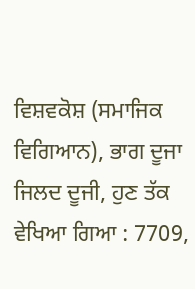ਵਿਸ਼ਵਕੋਸ਼ (ਸਮਾਜਿਕ ਵਿਗਿਆਨ), ਭਾਗ ਦੂਜਾ ਜਿਲਦ ਦੂਜੀ, ਹੁਣ ਤੱਕ ਵੇਖਿਆ ਗਿਆ : 7709,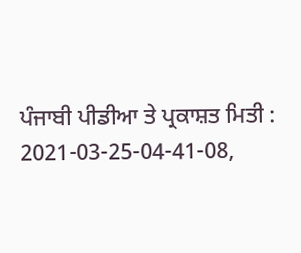ਪੰਜਾਬੀ ਪੀਡੀਆ ਤੇ ਪ੍ਰਕਾਸ਼ਤ ਮਿਤੀ : 2021-03-25-04-41-08,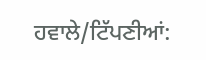ਹਵਾਲੇ/ਟਿੱਪਣੀਆਂ: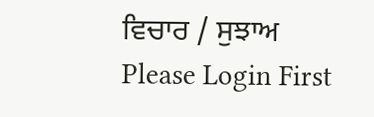ਵਿਚਾਰ / ਸੁਝਾਅ
Please Login First